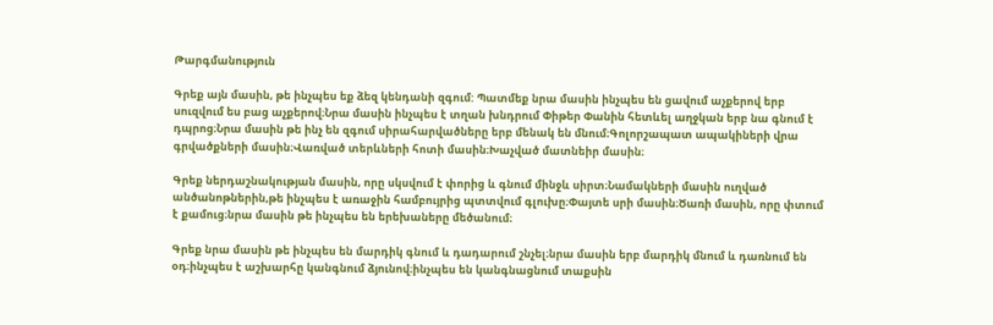Թարգմանություն

Գրեք այն մասին, թե ինչպես եք ձեզ կենդանի զգում: Պատմեք նրա մասին ինչպես են ցավում աչքերով երբ սուզվում ես բաց աչքերով։Նրա մասին ինչպես է տղան խնդրում Փիթեր Փանին հետևել աղջկան երբ նա գնում է դպրոց։Նրա մասին թե ինչ են զգում սիրահարվածները երբ մենակ են մնում։Գոլորշապատ ապակիների վրա գրվածքների մասին։Վառված տերևների հոտի մասին։Խաչված մատնեիր մասին։

Գրեք ներդաշնակության մասին, որը սկսվում է փորից և գնում մինջև սիրտ։Նամակների մասին ուղված անծանոթներին,թե ինչպես է առաջին համբույրից պտտվում գլուխը։Փայտե սրի մասին։Ծառի մասին, որը փտում է քամուց։նրա մասին թե ինչպես են երեխաները մեծանում։

Գրեք նրա մասին թե ինչպես են մարդիկ գնում և դադարում շնչել։նրա մասին երբ մարդիկ մնում և դառնում են օդ։ինչպես է աշխարհը կանգնում ձյունով։ինչպես են կանգնացնում տաքսին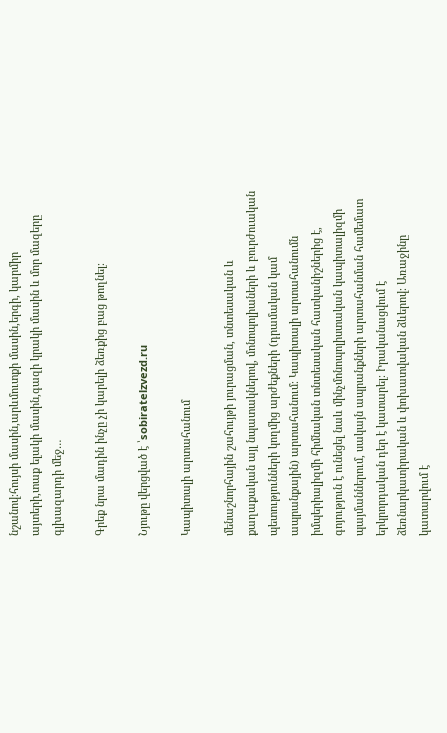նշանով։հույսի մասին,արևմուտքի մասին,երգի, կարմիր այտերի,տաք ելակի մասին,գազի կրակի մասին և մոր մազերը գլխազարդի մեջ…

Գրեք նրա մադին ինչը չի կարելի ձեռքից բաց թողնել։

Նյութը վերցված է ՝sobiratelzvezd.ru

Կապիտալի արտահանում

մենաշնորհային շահույթի յուրացման, տնտեսական և քաղաքական այլ նպատակներով, մոնոպոլիաների և բուրժուական պետությունների կողմից արժեքների (դրամական կամ ապրանքային) արտահանում։ Կապիտալի արտահանումն իմպերիալիզմի հիմնական տնտեսական հատկանիշներից է, գոյություն է ունեցել նաև մինչմոնոպոլիստական կապիտալիզմի պայմաններում, սակայն ապրանքների արտահանման համեմատ երկրորդական դեր է կատարել։ Իրականացվում է ձեռնարկատիրական և փոխատվական ձևերով։ Առաջինը կատարվում է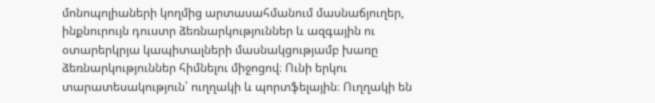մոնոպոլիաների կողմից արտասահմանում մասնաճյուղեր, ինքնուրույն դուստր ձեռնարկություններ և ազգային ու օտարերկրյա կապիտալների մասնակցությամբ խառը ձեռնարկություններ հիմնելու միջոցով։ Ունի երկու տարատեսակություն՝ ուղղակի և պորտֆելային։ Ուղղակի են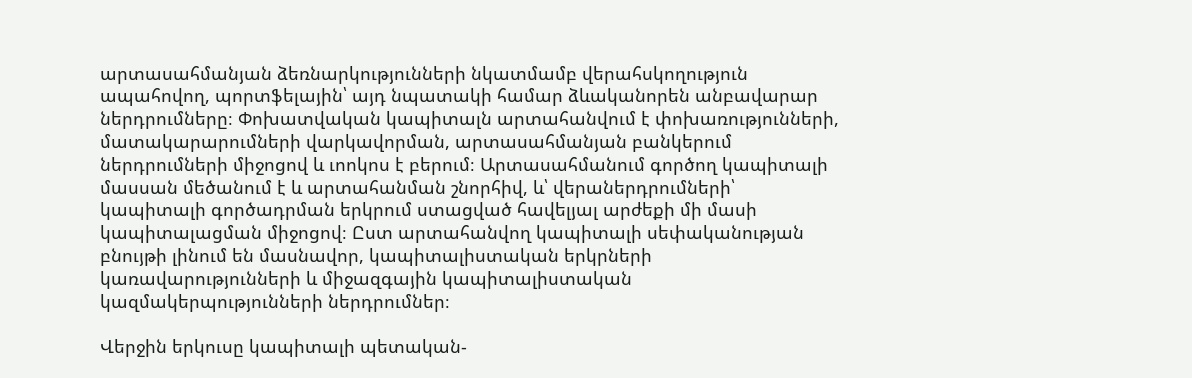արտասահմանյան ձեռնարկությունների նկատմամբ վերահսկողություն ապահովող, պորտֆելային՝ այդ նպատակի համար ձևականորեն անբավարար ներդրումները։ Փոխատվական կապիտալն արտահանվում է փոխառությունների, մատակարարումների վարկավորման, արտասահմանյան բանկերում ներդրումների միջոցով և ւոոկոս է բերում։ Արտասահմանում գործող կապիտալի մասսան մեծանում է և արտահանման շնորհիվ, և՝ վերաներդրումների՝ կապիտալի գործադրման երկրում ստացված հավելյալ արժեքի մի մասի կապիտալացման միջոցով։ Ըստ արտահանվող կապիտալի սեփականության բնույթի լինում են մասնավոր, կապիտալիստական երկրների կառավարությունների և միջազգային կապիտալիստական կազմակերպությունների ներդրումներ։

Վերջին երկուսը կապիտալի պետական-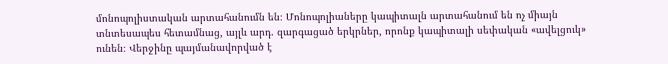մոնոպոլիստական արտահանումն են։ Մոնոպոլիաները կապիտալն արտահանում են ոչ միայն տնտեսապես հետամնաց, այլև արդ. զարգացած երկրներ, որոնք կապիտալի սեփական «ավելցուկ» ունեն։ Վերջինը պայմանավորված է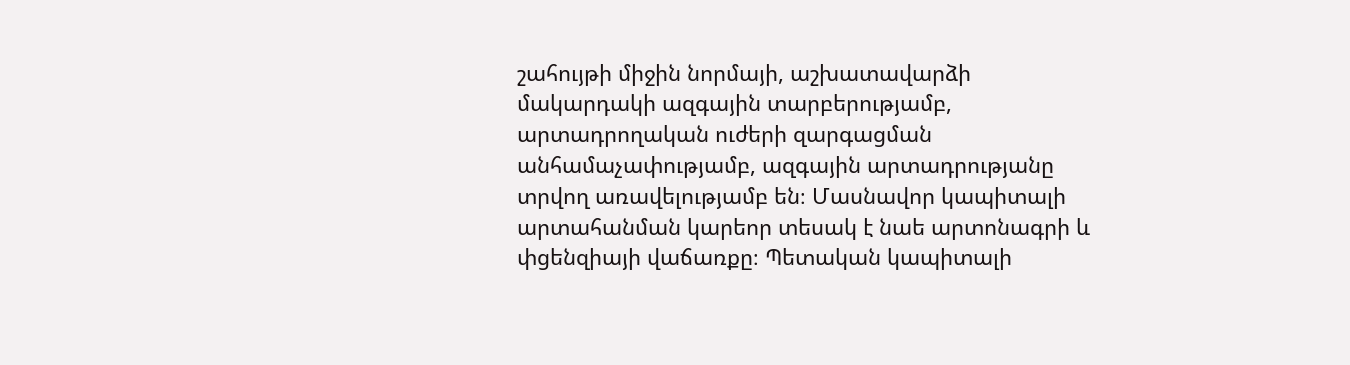շահույթի միջին նորմայի, աշխատավարձի մակարդակի ազգային տարբերությամբ, արտադրողական ուժերի զարգացման անհամաչափությամբ, ազգային արտադրությանը տրվող առավելությամբ են։ Մասնավոր կապիտալի արտահանման կարեոր տեսակ է նաե արտոնագրի և փցենզիայի վաճառքը։ Պետական կապիտալի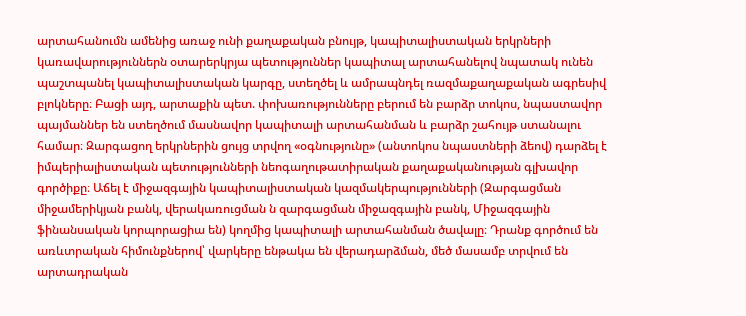արտահանումն ամենից առաջ ունի քաղաքական բնույթ, կապիտալիստական երկրների կառավարություններն օտարերկրյա պետություններ կապիտալ արտահանելով նպատակ ունեն պաշտպանել կապիտալիստական կարգը, ստեղծել և ամրապնդել ռազմաքաղաքական ագրեսիվ բլոկները։ Բացի այդ, արտաքին պետ. փոխառությունները բերում են բարձր տոկոս, նպաստավոր պայմաններ են ստեղծում մասնավոր կապիտալի արտահանման և բարձր շահույթ ստանալու համար։ Զարգացող երկրներին ցույց տրվող «օգնությունը» (անտոկոս նպաստների ձեով) դարձել է իմպերիալիստական պետությունների նեոգաղութատիրական քաղաքականության գլխավոր գործիքը։ Աճել է միջազգային կապիտալիստական կազմակերպությունների (Զարգացման միջամերիկյան բանկ, վերակառուցման ն զարգացման միջազգային բանկ, Միջազգային ֆինանսական կորպորացիա են) կողմից կապիտալի արտահանման ծավալը։ Դրանք գործում են առևտրական հիմունքներով՝ վարկերը ենթակա են վերադարձման, մեծ մասամբ տրվում են արտադրական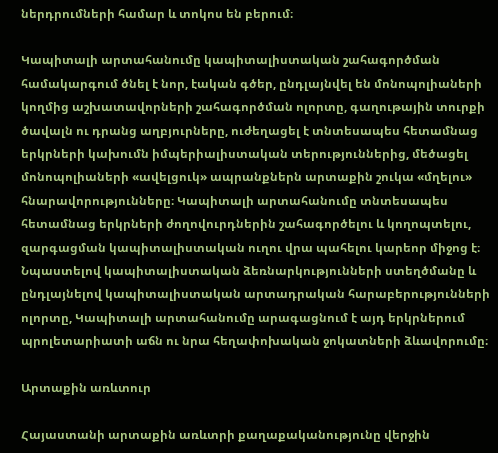ներդրումների համար և տոկոս են բերում։

Կապիտալի արտահանումը կապիտալիստական շահագործման համակարգում ծնել է նոր, էական գծեր, ընդլայնվել են մոնոպոլիաների կողմից աշխատավորների շահագործման ոլորտը, գաղութային տուրքի ծավալն ու դրանց աղբյուրները, ուժեղացել է տնտեսապես հետամնաց երկրների կախումն իմպերիալիստական տերություններից, մեծացել մոնոպոլիաների «ավելցուկ» ապրանքներն արտաքին շուկա «մղելու» հնարավորությունները։ Կապիտալի արտահանումը տնտեսապես հետամնաց երկրների ժողովուրդներին շահագործելու և կողոպտելու, զարգացման կապիտալիստական ուղու վրա պահելու կարեոր միջոց է։ Նպաստելով կապիտալիստական ձեռնարկությունների ստեղծմանը և ընդլայնելով կապիտալիստական արտադրական հարաբերությունների ոլորտը, Կապիտալի արտահանումը արագացնում է այդ երկրներում պրոլետարիատի աճն ու նրա հեղափոխական ջոկատների ձևավորումը։

Արտաքին առևտուր

Հայաստանի արտաքին առևտրի քաղաքականությունը վերջին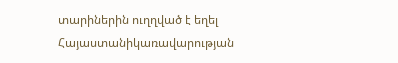տարիներին ուղղված է եղել Հայաստանիկառավարության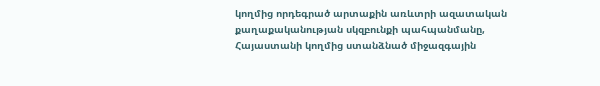կողմից որդեգրած արտաքին առևտրի ազատական քաղաքականության սկզբունքի պահպանմանը, Հայաստանի կողմից ստանձնած միջազգային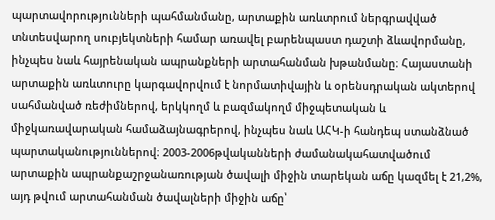պարտավորությունների պահմանմանը, արտաքին առևտրում ներգրավված տնտեսվարող սուբյեկտների համար առավել բարենպաստ դաշտի ձևավորմանը, ինչպես նաև հայրենական ապրանքների արտահանման խթանմանը։ Հայաստանի արտաքին առևտուրը կարգավորվում է նորմատիվային և օրենսդրական ակտերով սահմանված ռեժիմներով, երկկողմ և բազմակողմ միջպետական և միջկառավարական համաձայնագրերով, ինչպես նաև ԱՀԿ-ի հանդեպ ստանձնած պարտականություններով։ 2003-2006թվականների ժամանակահատվածում արտաքին ապրանքաշրջանառության ծավալի միջին տարեկան աճը կազմել է 21,2%, այդ թվում արտահանման ծավալների միջին աճը՝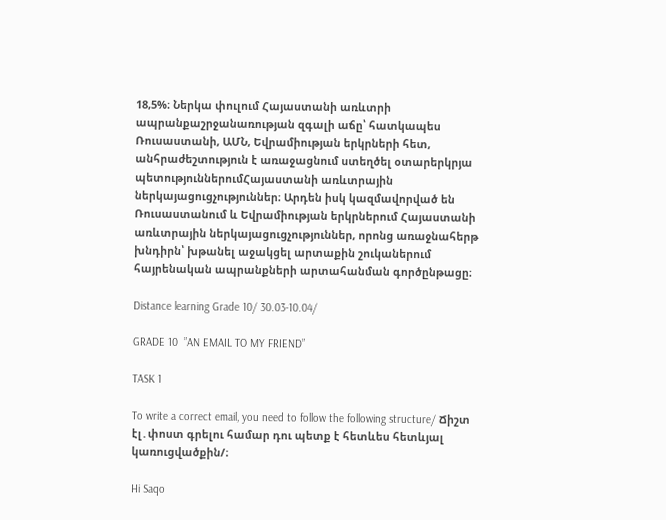18,5%։ Ներկա փուլում Հայաստանի առևտրի ապրանքաշրջանառության զգալի աճը՝ հատկապես Ռուսաստանի, ԱՄՆ, Եվրամիության երկրների հետ, անհրաժեշտություն է առաջացնում ստեղծել օտարերկրյա պետություններումՀայաստանի առևտրային ներկայացուցչություններ։ Արդեն իսկ կազմավորված են Ռուսաստանում և Եվրամիության երկրներում Հայաստանի առևտրային ներկայացուցչություններ, որոնց առաջնահերթ խնդիրն՝ խթանել աջակցել արտաքին շուկաներում հայրենական ապրանքների արտահանման գործընթացը։

Distance learning Grade 10/ 30.03-10.04/

GRADE 10  ”AN EMAIL TO MY FRIEND”

TASK 1

To write a correct email, you need to follow the following structure/ Ճիշտ էլ․փոստ գրելու համար դու պետք է հետևես հետևյալ կառուցվածքին/։

Hi Saqo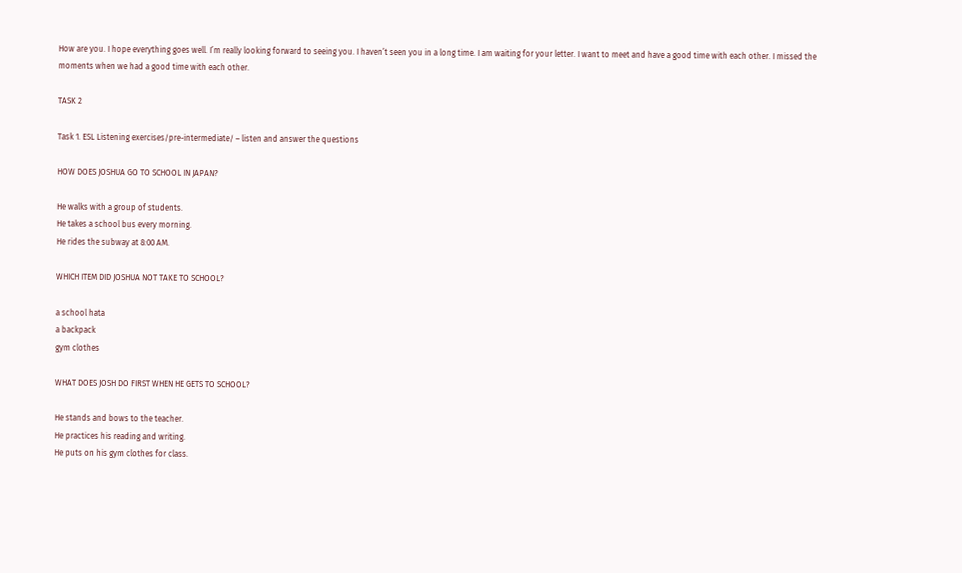How are you. I hope everything goes well. I’m really looking forward to seeing you. I haven’t seen you in a long time. I am waiting for your letter. I want to meet and have a good time with each other. I missed the moments when we had a good time with each other.

TASK 2

Task 1. ESL Listening exercises/pre-intermediate/ – listen and answer the questions

HOW DOES JOSHUA GO TO SCHOOL IN JAPAN?

He walks with a group of students.
He takes a school bus every morning.
He rides the subway at 8:00 AM.

WHICH ITEM DID JOSHUA NOT TAKE TO SCHOOL?

a school hata
a backpack
gym clothes

WHAT DOES JOSH DO FIRST WHEN HE GETS TO SCHOOL?

He stands and bows to the teacher.
He practices his reading and writing.
He puts on his gym clothes for class.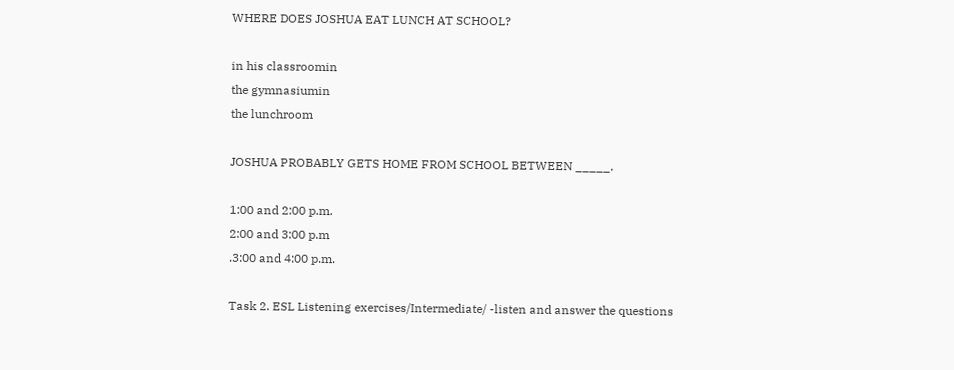WHERE DOES JOSHUA EAT LUNCH AT SCHOOL?

in his classroomin
the gymnasiumin
the lunchroom

JOSHUA PROBABLY GETS HOME FROM SCHOOL BETWEEN _____.

1:00 and 2:00 p.m.
2:00 and 3:00 p.m
.3:00 and 4:00 p.m.

Task 2. ESL Listening exercises/Intermediate/ -listen and answer the questions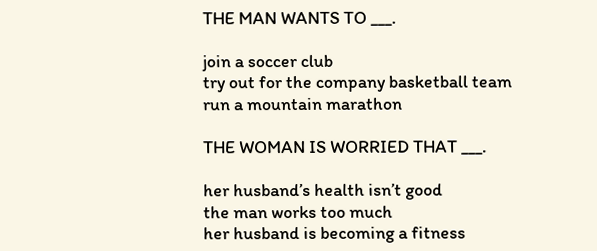THE MAN WANTS TO ___.

join a soccer club
try out for the company basketball team
run a mountain marathon

THE WOMAN IS WORRIED THAT ___.

her husband’s health isn’t good
the man works too much
her husband is becoming a fitness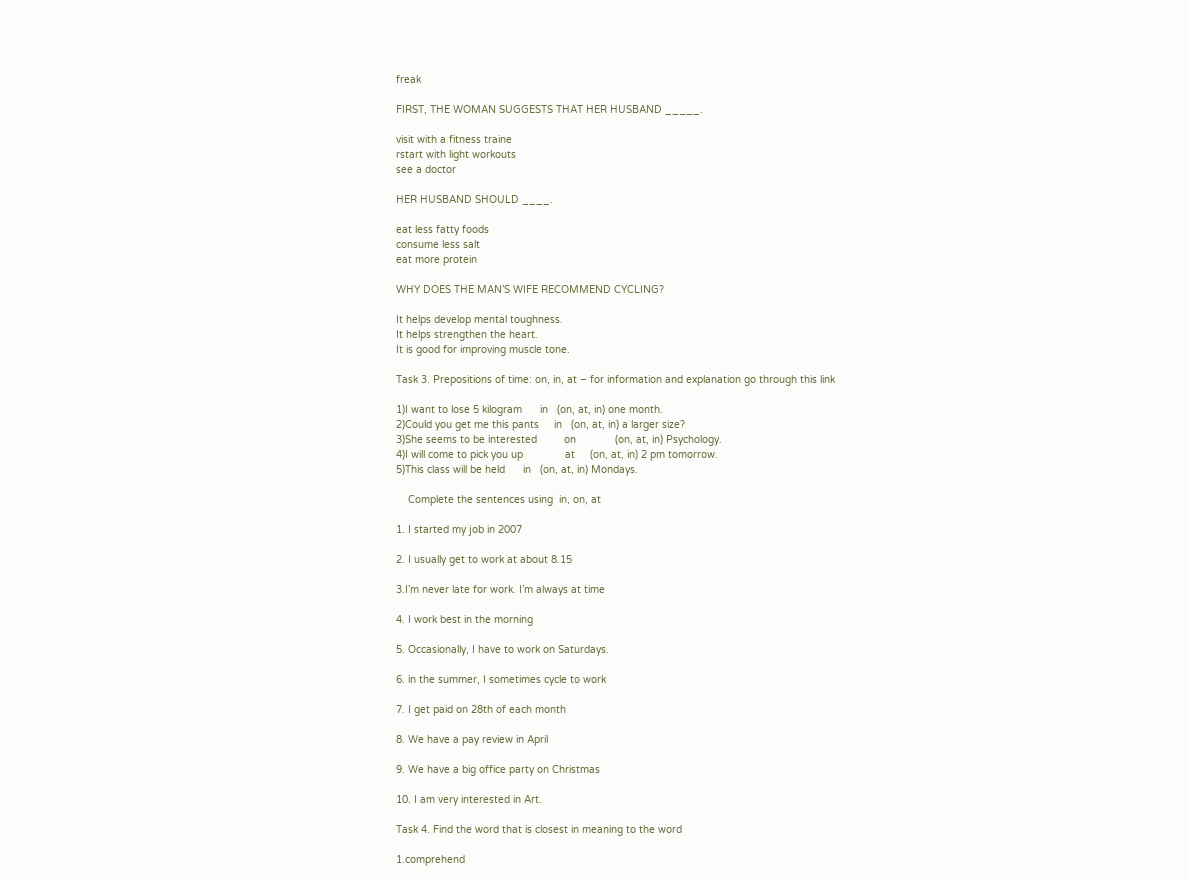freak

FIRST, THE WOMAN SUGGESTS THAT HER HUSBAND _____.

visit with a fitness traine
rstart with light workouts
see a doctor

HER HUSBAND SHOULD ____.

eat less fatty foods
consume less salt
eat more protein

WHY DOES THE MAN’S WIFE RECOMMEND CYCLING?

It helps develop mental toughness.
It helps strengthen the heart.
It is good for improving muscle tone.

Task 3. Prepositions of time: on, in, at – for information and explanation go through this link

1)I want to lose 5 kilogram      in   (on, at, in) one month.
2)Could you get me this pants     in   (on, at, in) a larger size?
3)She seems to be interested         on             (on, at, in) Psychology.
4)I will come to pick you up              at     (on, at, in) 2 pm tomorrow.
5)This class will be held      in   (on, at, in) Mondays.

    Complete the sentences using  in, on, at

1. I started my job in 2007

2. I usually get to work at about 8.15

3.I’m never late for work. I’m always at time

4. I work best in the morning

5. Occasionally, I have to work on Saturdays.

6. in the summer, I sometimes cycle to work

7. I get paid on 28th of each month

8. We have a pay review in April

9. We have a big office party on Christmas

10. I am very interested in Art.

Task 4. Find the word that is closest in meaning to the word

1.comprehend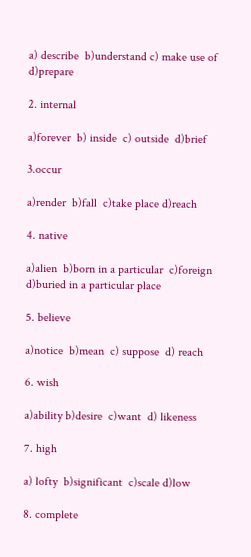a) describe  b)understand c) make use of  d)prepare

2. internal

a)forever  b) inside  c) outside  d)brief

3.occur

a)render  b)fall  c)take place d)reach

4. native

a)alien  b)born in a particular  c)foreign  d)buried in a particular place

5. believe

a)notice  b)mean  c) suppose  d) reach

6. wish

a)ability b)desire  c)want  d) likeness

7. high

a) lofty  b)significant  c)scale d)low

8. complete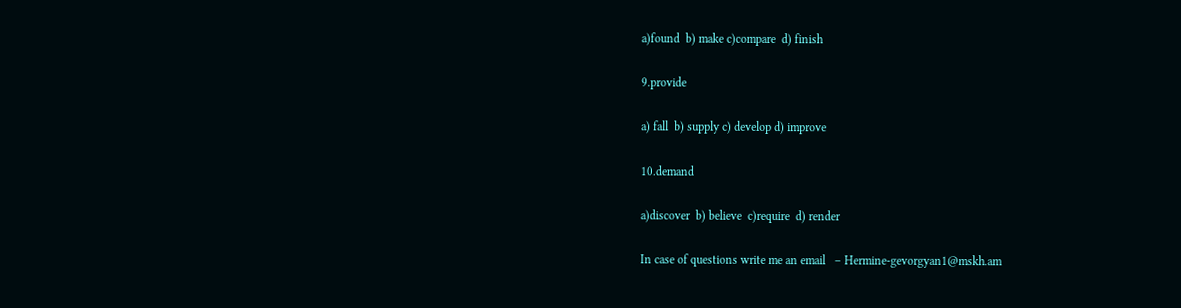a)found  b) make c)compare  d) finish

9.provide

a) fall  b) supply c) develop d) improve

10.demand

a)discover  b) believe  c)require  d) render

In case of questions write me an email   – Hermine-gevorgyan1@mskh.am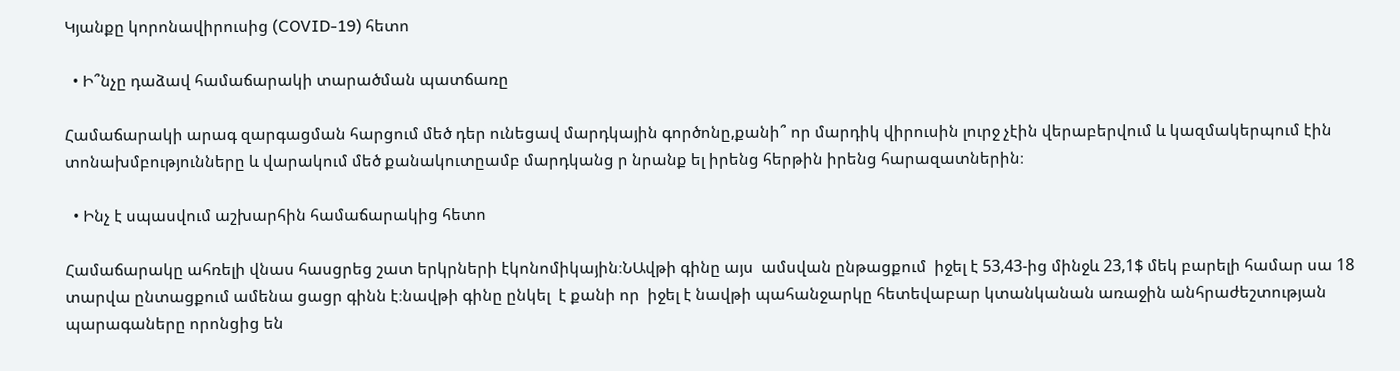Կյանքը կորոնավիրուսից (COVID-19) հետո

  • Ի՞նչը դաձավ համաճարակի տարածման պատճառը

Համաճարակի արագ զարգացման հարցում մեծ դեր ունեցավ մարդկային գործոնը,քանի՞ որ մարդիկ վիրուսին լուրջ չէին վերաբերվում և կազմակերպում էին տոնախմբությունները և վարակում մեծ քանակուտըամբ մարդկանց ր նրանք ել իրենց հերթին իրենց հարազատներին։

  • Ինչ է սպասվում աշխարհին համաճարակից հետո

Համաճարակը ահռելի վնաս հասցրեց շատ երկրների էկոնոմիկային։ՆԱվթի գինը այս  ամսվան ընթացքում  իջել է 53,43-ից մինջև 23,1$ մեկ բարելի համար սա 18 տարվա ընտացքում ամենա ցացր գինն է։նավթի գինը ընկել  է քանի որ  իջել է նավթի պահանջարկը հետեվաբար կտանկանան առաջին անհրաժեշտության պարագաները որոնցից են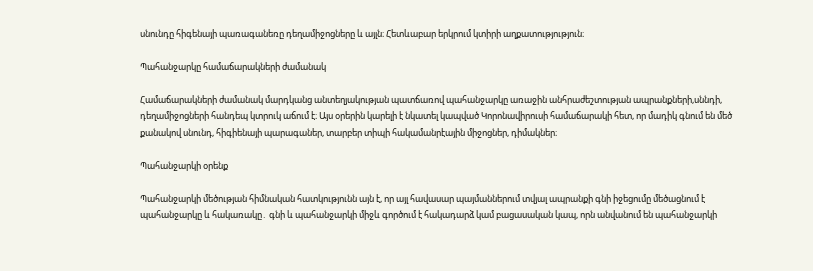սնունդը հիգենայի պառագանեռը դեղամիջոցները և այլն։ Հետևաբար երկրում կտիրի աղքատությություն։

Պահանջարկը համաճարակների ժամանակ

Համաճարակների ժամանակ մարդկանց անտեղյակության պատճառով պահանջարկը առաջին անհրաժեշտության ապրանքների,սննդի, դեղամիջոցների հանդեպ կտրուկ աճում է։ Այս օրերին կարելի է նկատել կապված Կորոնավիրուսի համաճարակի հետ, որ մադիկ գնում են մեծ քանակով սնունդ, հիգիենայի պարագաներ, տարբեր տիպի հակամանրէային միջոցներ, դիմակներ։

Պահանջարկի օրենք

Պահանջարկի մեծության հիմնական հատկությունն այն է, որ այլ հավասար պայմաններում տվյալ ապրանքի գնի իջեցումը մեծացնում է պահանջարկը և հակառակը․ գնի և պահանջարկի միջև գործում է հակադարձ կամ բացասական կապ, որն անվանում են պահանջարկի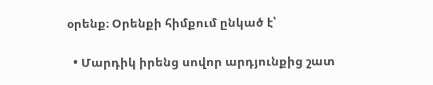օրենք։ Օրենքի հիմքում ընկած է՝

  • Մարդիկ իրենց սովոր արդյունքից շատ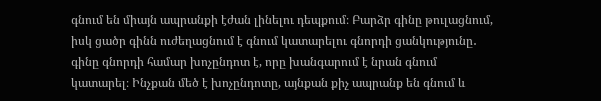գնում են միայն ապրանքի էժան լինելու դեպքում։ Բարձր գինը թուլացնում, իսկ ցածր գինն ուժեղացնում է գնում կատարելու գնորդի ցանկությունը․ գինը գնորդի համար խոչընդոտ է, որը խանգարում է նրան գնում կատարել։ Ինչքան մեծ է խոչընդոտը, այնքան քիչ ապրանք են գնում և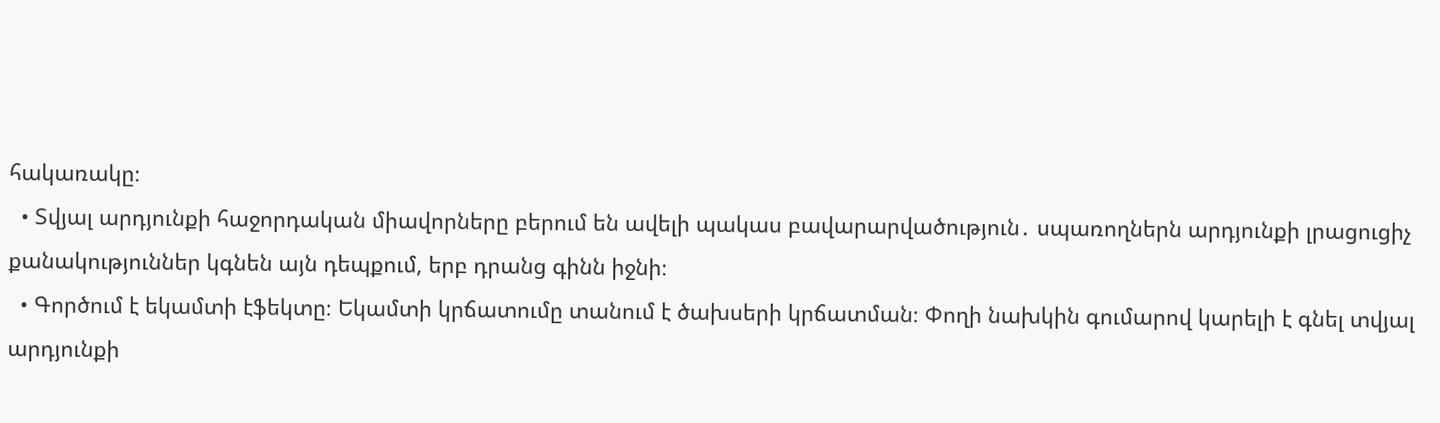հակառակը։
  • Տվյալ արդյունքի հաջորդական միավորները բերում են ավելի պակաս բավարարվածություն․ սպառողներն արդյունքի լրացուցիչ քանակություններ կգնեն այն դեպքում, երբ դրանց գինն իջնի։
  • Գործում է եկամտի էֆեկտը։ Եկամտի կրճատումը տանում է ծախսերի կրճատման։ Փողի նախկին գումարով կարելի է գնել տվյալ արդյունքի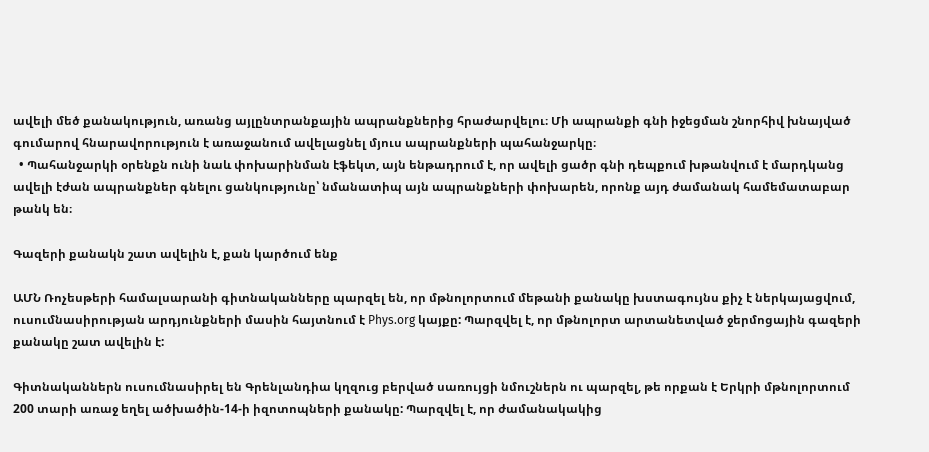ավելի մեծ քանակություն, առանց այլընտրանքային ապրանքներից հրաժարվելու։ Մի ապրանքի գնի իջեցման շնորհիվ խնայված գումարով հնարավորություն է առաջանում ավելացնել մյուս ապրանքների պահանջարկը։
  • Պահանջարկի օրենքն ունի նաև փոխարինման էֆեկտ, այն ենթադրում է, որ ավելի ցածր գնի դեպքում խթանվում է մարդկանց ավելի էժան ապրանքներ գնելու ցանկությունը՝ նմանատիպ այն ապրանքների փոխարեն, որոնք այդ ժամանակ համեմատաբար թանկ են։

Գազերի քանակն շատ ավելին է, քան կարծում ենք

ԱՄՆ Ռոչեսթերի համալսարանի գիտնականները պարզել են, որ մթնոլորտում մեթանի քանակը խստագույնս քիչ է ներկայացվում, ուսումնասիրության արդյունքների մասին հայտնում է Phys.org կայքը: Պարզվել է, որ մթնոլորտ արտանետված ջերմոցային գազերի քանակը շատ ավելին է:

Գիտնականներն ուսումնասիրել են Գրենլանդիա կղզուց բերված սառույցի նմուշներն ու պարզել, թե որքան է Երկրի մթնոլորտում 200 տարի առաջ եղել ածխածին-14-ի իզոտոպների քանակը: Պարզվել է, որ ժամանակակից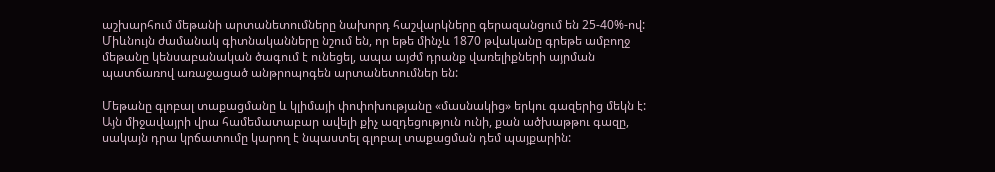աշխարհում մեթանի արտանետումները նախորդ հաշվարկները գերազանցում են 25-40%-ով: Միևնույն ժամանակ գիտնականները նշում են, որ եթե մինչև 1870 թվականը գրեթե ամբողջ մեթանը կենսաբանական ծագում է ունեցել, ապա այժմ դրանք վառելիքների այրման պատճառով առաջացած անթրոպոգեն արտանետումներ են:

Մեթանը գլոբալ տաքացմանը և կլիմայի փոփոխությանը «մասնակից» երկու գազերից մեկն է: Այն միջավայրի վրա համեմատաբար ավելի քիչ ազդեցություն ունի, քան ածխաթթու գազը, սակայն դրա կրճատումը կարող է նպաստել գլոբալ տաքացման դեմ պայքարին: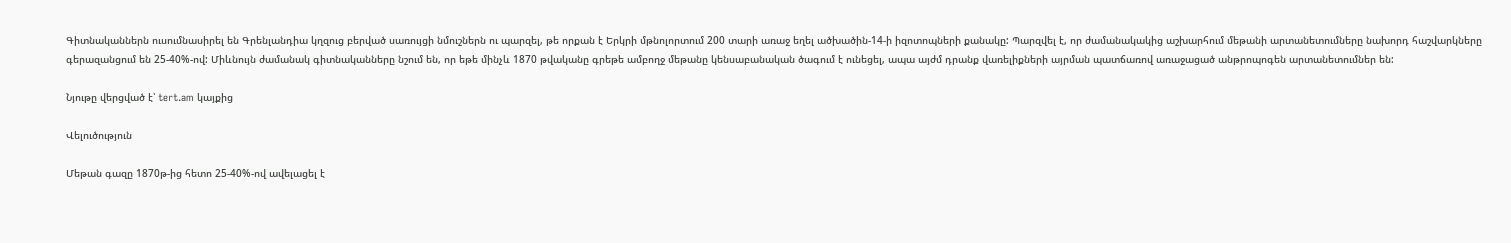Գիտնականներն ուսումնասիրել են Գրենլանդիա կղզուց բերված սառույցի նմուշներն ու պարզել, թե որքան է Երկրի մթնոլորտում 200 տարի առաջ եղել ածխածին-14-ի իզոտոպների քանակը: Պարզվել է, որ ժամանակակից աշխարհում մեթանի արտանետումները նախորդ հաշվարկները գերազանցում են 25-40%-ով: Միևնույն ժամանակ գիտնականները նշում են, որ եթե մինչև 1870 թվականը գրեթե ամբողջ մեթանը կենսաբանական ծագում է ունեցել, ապա այժմ դրանք վառելիքների այրման պատճառով առաջացած անթրոպոգեն արտանետումներ են:

Նյութը վերցված է՝ tert.am կայքից

Վելուծություն

Մեթան գազը 1870թ-ից հետո 25-40%-ով ավելացել է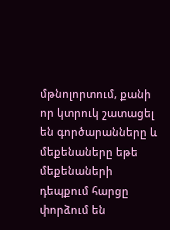մթնոլորտում, քանի որ կտրուկ շատացել են գործարանները և մեքենաները եթե մեքենաների դեպքում հարցը փորձում են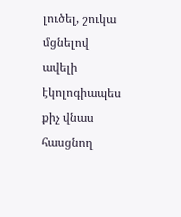լուծել, շուկա մցնելով ավելի էկոլոգիապես քիչ վնաս հասցնող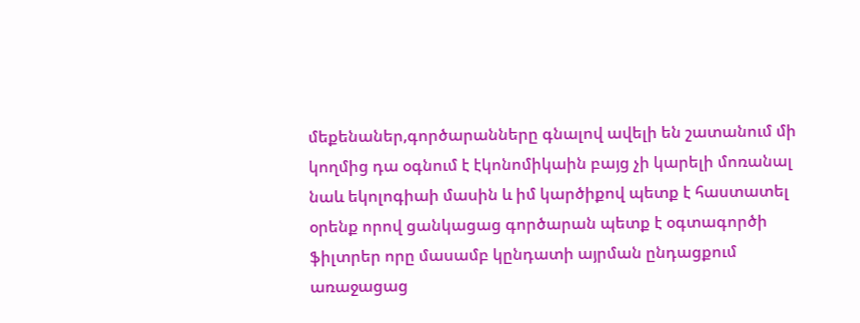մեքենաներ,գործարանները գնալով ավելի են շատանում մի կողմից դա օգնում է էկոնոմիկաին բայց չի կարելի մոռանալ նաև եկոլոգիաի մասին և իմ կարծիքով պետք է հաստատել օրենք որով ցանկացաց գործարան պետք է օգտագործի ֆիլտրեր որը մասամբ կընդատի այրման ընդացքում առաջացաց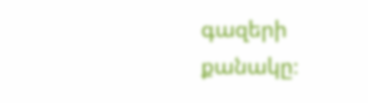գազերի քանակը։